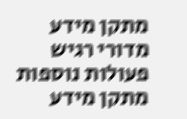מתקן מידע מדורי רגיש
פעולות נוספות
מתקן מידע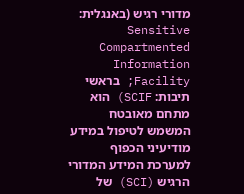מדורי רגיש (באנגלית: Sensitive Compartmented Information Facility; בראשי תיבות: SCIF) הוא מתחם מאובטח המשמש לטיפול במידע מודיעיני הכפוף למערכת המידע המדורי הרגיש (SCI) של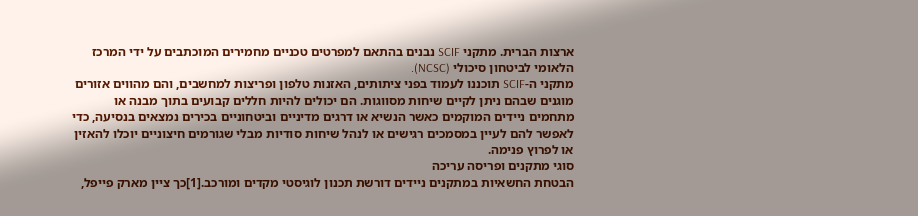ארצות הברית. מתקני SCIF נבנים בהתאם למפרטים טכניים מחמירים המוכתבים על ידי המרכז הלאומי לביטחון סיכולי (NCSC).
מתקני ה-SCIF תוכננו לעמוד בפני ציתותים, האזנות טלפון ופריצות למחשבים, והם מהווים אזורים מוגנים שבהם ניתן לקיים שיחות מסווגות. הם יכולים להיות חללים קבועים בתוך מבנה או מתחמים ניידים המוקמים כאשר הנשיא או דרגים מדיניים וביטחוניים בכירים נמצאים בנסיעה, כדי לאפשר להם לעיין במסמכים רגישים או לנהל שיחות סודיות מבלי שגורמים חיצוניים יוכלו להאזין או לפרוץ פנימה.
סוגי מתקנים ופריסה עריכה
הבטחת החשאיות במתקנים ניידים דורשת תכנון לוגיסטי מקדים ומורכב.[1]כך ציין מארק פייפל,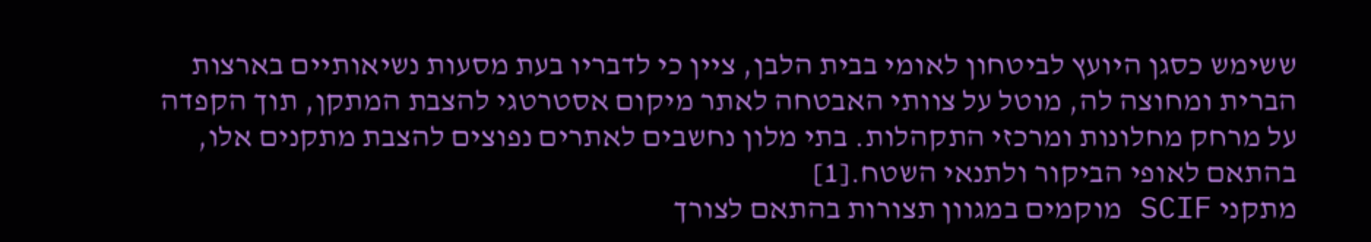ששימש כסגן היועץ לביטחון לאומי בבית הלבן, ציין כי לדבריו בעת מסעות נשיאותיים בארצות הברית ומחוצה לה, מוטל על צוותי האבטחה לאתר מיקום אסטרטגי להצבת המתקן, תוך הקפדה על מרחק מחלונות ומרכזי התקהלות. בתי מלון נחשבים לאתרים נפוצים להצבת מתקנים אלו, בהתאם לאופי הביקור ולתנאי השטח.[1]
מתקני SCIF מוקמים במגוון תצורות בהתאם לצורך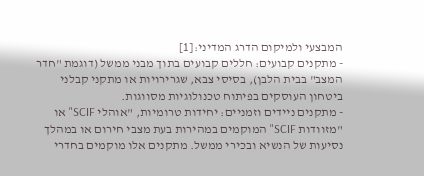המבצעי ולמיקום הדרג המדיני:[1]
- מתקנים קבועים: חללים קבועים בתוך מבני ממשל (דוגמת "חדר המצב" בבית הלבן), בסיסי צבא, שגרירויות או מתקני קבלני ביטחון העוסקים בפיתוח טכנולוגיות מסווגות.
- מתקנים ניידים וזמניים: יחידות טרומיות, "אוהלי SCIF" או "מזוודות SCIF" המוקמים במהירות בעת מצבי חירום או במהלך נסיעות של הנשיא ובכירי ממשל. מתקנים אלו מוקמים בחדרי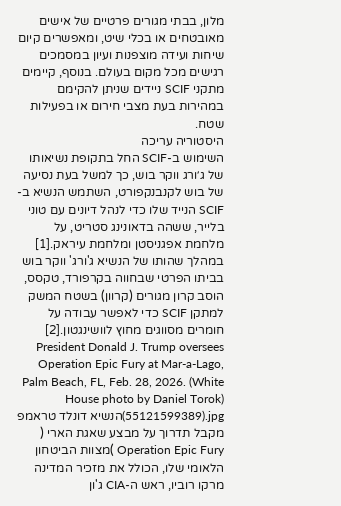מלון, בבתי מגורים פרטיים של אישים מאובטחים או בכלי שיט, ומאפשרים קיום שיחות ועידה מוצפנות ועיון במסמכים רגישים מכל מקום בעולם. בנוסף, קיימים מתקני SCIF ניידים שניתן להקימם במהירות בעת מצבי חירום או בפעילות שטח.
היסטוריה עריכה
השימוש ב-SCIF החל בתקופת נשיאותו של ג׳ורג ווקר בוש, כך למשל בעת נסיעה של בוש לקנבנקפורט, השתמש הנשיא ב-SCIF הנייד שלו כדי לנהל דיונים עם טוני בלייר, ששהה בדאונינג סטריט, על מלחמת אפגניסטן ומלחמת עיראק.[1]
במהלך שהותו של הנשיא ג'ורג' ווקר בוש בביתו הפרטי שבחווה בקרפורד, טקסס, הוסב קרון מגורים (קרוון) בשטח המשק למתקן SCIF כדי לאפשר עבודה על חומרים מסווגים מחוץ לוושינגטון.[2]
President Donald J. Trump oversees Operation Epic Fury at Mar-a-Lago, Palm Beach, FL, Feb. 28, 2026. (White House photo by Daniel Torok) (55121599389).jpgהנשיא דונלד טראמפ מקבל תדרוך על מבצע שאגת הארי ( Operation Epic Fury )מצוות הביטחון הלאומי שלו, הכולל את מזכיר המדינה מרקו רוביו, ראש ה-CIA ג'ון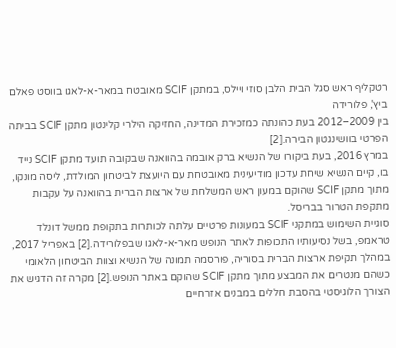רטקליף ראש סגל הבית הלבן סוזי ויילס, במתקן SCIF מאובטח במאר-א-לאגו בווסט פאלם ביץ', פלורידה
בין 2009–2012 בעת כהונתה כמזכירת המדינה, החזיקה הילרי קלינטון מתקן SCIF בביתה הפרטי בוושינגטון הבירה.[2]
במרץ 2016, בעת ביקורו של הנשיא ברק אובמה בהוואנה שבקובה תועד מתקן SCIF נייד בו, קיים הנשיא שיחת עדכון מודיעינית מאובטחת עם היועצת לביטחון המולדת, ליסה מונקו, מתוך מתקן SCIF שהוקם במעון ראש המשלחת של ארצות הברית בהוואנה על עקבות מתקפת הטרור בבריסל.
סוגיית השימוש במתקני SCIF במעונות פרטיים עלתה לכותרות בתקופת ממשל דונלד טראמפ, בשל נסיעותיו התכופות לאתר הנופש מאר-א-לאגו שבפלורידה.[2] באפריל 2017, במהלך תקיפת ארצות הברית בסוריה, פורסמה תמונה של הנשיא וצוות הביטחון הלאומי כשהם מנטרים את המבצע מתוך מתקן SCIF שהוקם באתר הנופש.[2] מקרה זה הדגיש את הצורך הלוגיסטי בהסבת חללים במבנים אזרחיים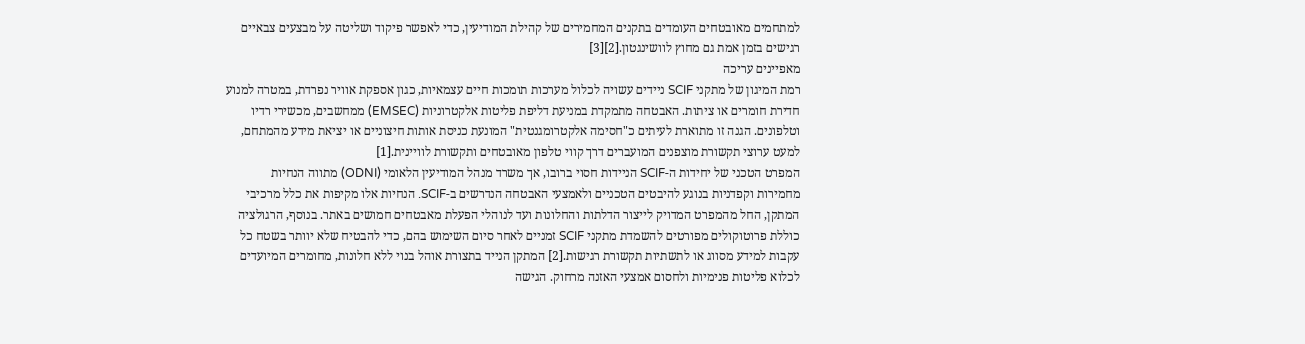למתחמים מאובטחים העומדים בתקנים המחמירים של קהילת המודיעין, כדי לאפשר פיקוד ושליטה על מבצעים צבאיים רגישים בזמן אמת גם מחוץ לוושינגטון.[2][3]
מאפיינים עריכה
רמת המיגון של מתקני SCIF ניידים עשויה לכלול מערכות תומכות חיים עצמאיות, כגון אספקת אוויר נפרדת, במטרה למנוע חדירת חומרים או ציתות. האבטחה מתמקדת במניעת דליפת פליטות אלקטרוניות (EMSEC) ממחשבים, מכשירי רדיו וטלפונים. הגנה זו מתוארת לעיתים כ"חסימה אלקטרומגנטית" המונעת כניסת אותות חיצוניים או יציאת מידע מהמתחם, למעט ערוצי תקשורת מוצפנים המועברים דרך קווי טלפון מאובטחים ותקשורת לוויינית.[1]
המפרט הטכני של יחידות ה-SCIF הניידות חסוי ברובו, אך משרד מנהל המודיעין הלאומי (ODNI) מתווה הנחיות מחמירות וקפדניות בנוגע להיבטים הטכניים ולאמצעי האבטחה הנדרשים ב-SCIF. הנחיות אלו מקיפות את כלל מרכיבי המתקן, החל מהמפרט המדויק לייצור הדלתות והחלונות ועד לנוהלי הפעלת מאבטחים חמושים באתר. בנוסף, הרגולציה כוללת פרוטוקולים מפורטים להשמדת מתקני SCIF זמניים לאחר סיום השימוש בהם, כדי להבטיח שלא יוותר בשטח כל עקבות למידע מסווג או לתשתיות תקשורת רגישות.[2] המתקן הנייד בתצורת אוהל בנוי ללא חלונות, מחומרים המיועדים לכלוא פליטות פנימיות ולחסום אמצעי האזנה מרחוק. הגישה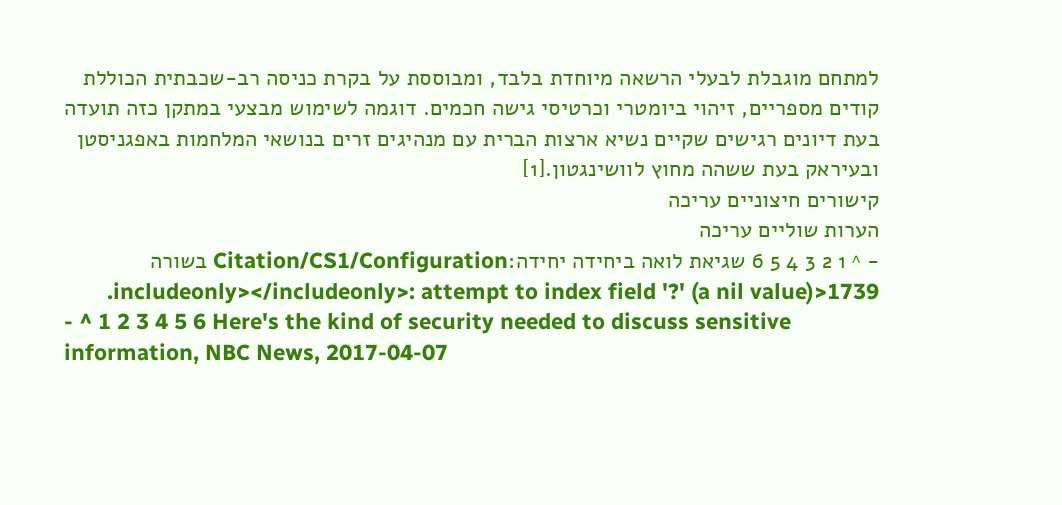למתחם מוגבלת לבעלי הרשאה מיוחדת בלבד, ומבוססת על בקרת כניסה רב-שכבתית הכוללת קודים מספריים, זיהוי ביומטרי וכרטיסי גישה חכמים. דוגמה לשימוש מבצעי במתקן כזה תועדה בעת דיונים רגישים שקיים נשיא ארצות הברית עם מנהיגים זרים בנושאי המלחמות באפגניסטן ובעיראק בעת ששהה מחוץ לוושינגטון.[1]
קישורים חיצוניים עריכה
הערות שוליים עריכה
- ^ 1 2 3 4 5 6 שגיאת לואה ביחידה יחידה:Citation/CS1/Configuration בשורה 1739<includeonly></includeonly>: attempt to index field '?' (a nil value).
- ^ 1 2 3 4 5 6 Here's the kind of security needed to discuss sensitive information, NBC News, 2017-04-07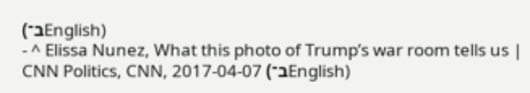(ב־English)
- ^ Elissa Nunez, What this photo of Trump’s war room tells us | CNN Politics, CNN, 2017-04-07 (ב־English)